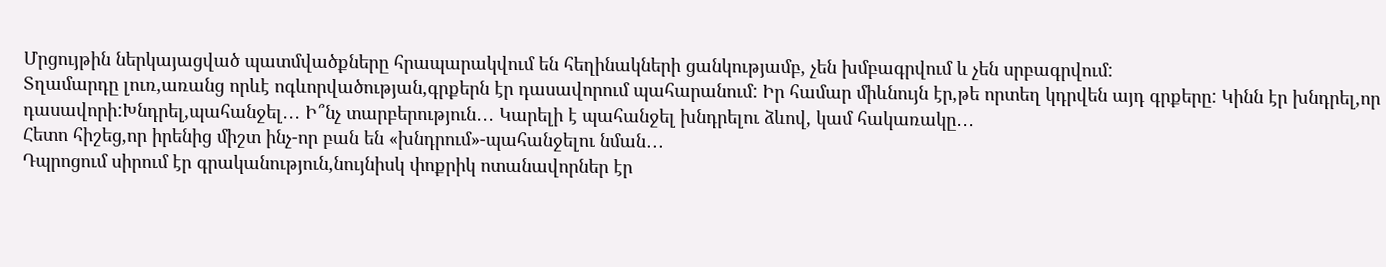Մրցույթին ներկայացված պատմվածքները հրապարակվում են հեղինակների ցանկությամբ, չեն խմբագրվում և չեն սրբագրվում:
Տղամարդը լուռ,առանց որևէ ոգևորվածության,գրքերն էր դասավորում պահարանում: Իր համար միևնույն էր,թե որտեղ կդրվեն այդ գրքերը: Կինն էր խնդրել,որ դասավորի:Խնդրել,պահանջել․․․ Ի՞նչ տարբերություն․․․ Կարելի է պահանջել խնդրելու ձևով, կամ հակառակը․․․
Հետո հիշեց,որ իրենից միշտ ինչ-որ բան են «խնդրում»-պահանջելու նման․․․
Դպրոցում սիրում էր գրականություն,նույնիսկ փոքրիկ ոտանավորներ էր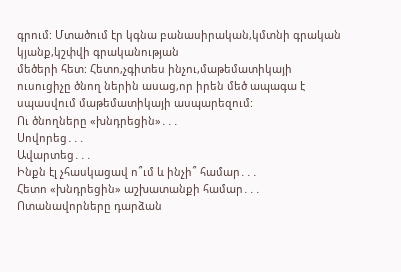գրում: Մտածում էր կգնա բանասիրական,կմտնի գրական կյանք,կշփվի գրականության
մեծերի հետ: Հետո,չգիտես ինչու,մաթեմատիկայի ուսուցիչը ծնող ներին ասաց,որ իրեն մեծ ապագա է սպասվում մաթեմատիկայի ասպարեզում:
Ու ծնողները «խնդրեցին»․․․
Սովորեց․․․
Ավարտեց․․․
Ինքն էլ չհասկացավ ո՞ւմ և ինչի՞ համար․․․
Հետո «խնդրեցին» աշխատանքի համար․․․
Ոտանավորները դարձան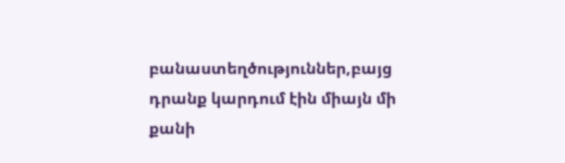բանաստեղծություններ,բայց դրանք կարդում էին միայն մի քանի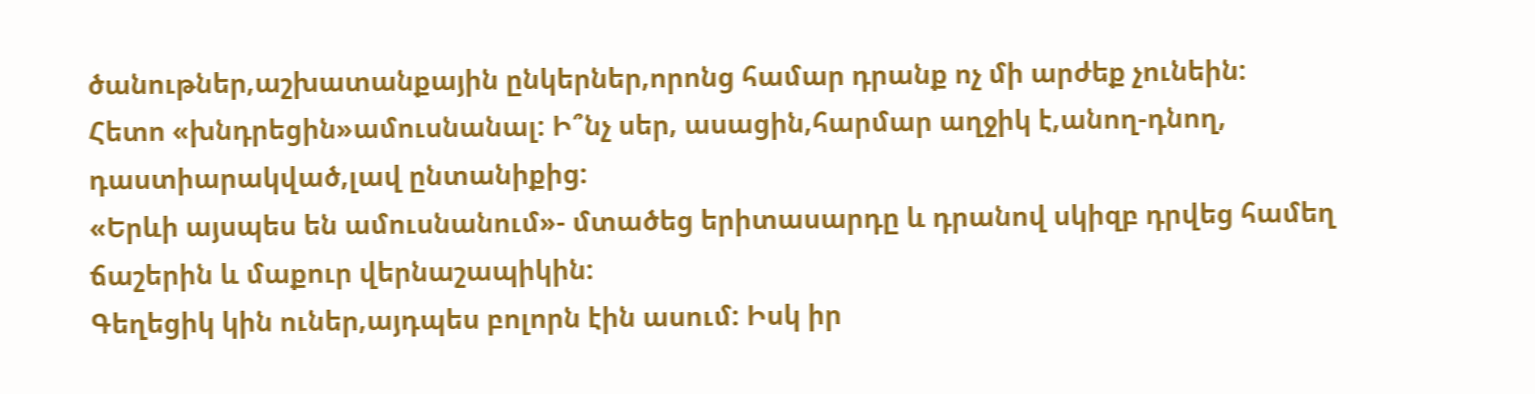ծանութներ,աշխատանքային ընկերներ,որոնց համար դրանք ոչ մի արժեք չունեին:
Հետո «խնդրեցին»ամուսնանալ: Ի՞նչ սեր, ասացին,հարմար աղջիկ է,անող-դնող, դաստիարակված,լավ ընտանիքից:
«Երևի այսպես են ամուսնանում»- մտածեց երիտասարդը և դրանով սկիզբ դրվեց համեղ ճաշերին և մաքուր վերնաշապիկին:
Գեղեցիկ կին ուներ,այդպես բոլորն էին ասում: Իսկ իր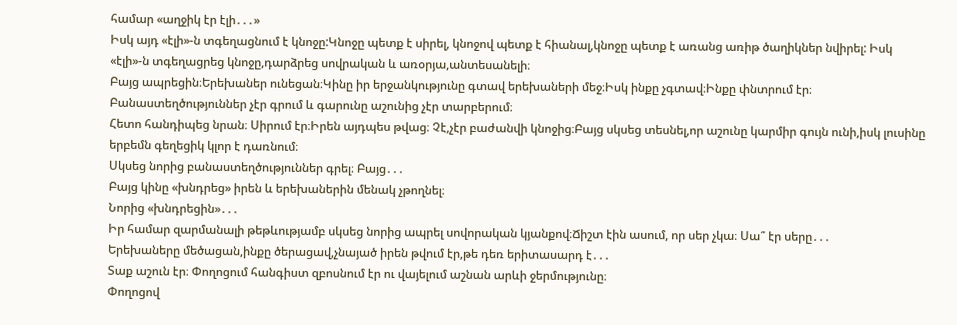համար «աղջիկ էր էլի․․․»
Իսկ այդ «էլի»-ն տգեղացնում է կնոջը:Կնոջը պետք է սիրել, կնոջով պետք է հիանալ,կնոջը պետք է առանց առիթ ծաղիկներ նվիրել: Իսկ «էլի»-ն տգեղացրեց կնոջը,դարձրեց սովրական և առօրյա,անտեսանելի։
Բայց ապրեցին։Երեխաներ ունեցան։Կինը իր երջանկությունը գտավ երեխաների մեջ։Իսկ ինքը չգտավ։Ինքը փնտրում էր։ Բանաստեղծություններ չէր գրում և գարունը աշունից չէր տարբերում։
Հետո հանդիպեց նրան։ Սիրում էր։Իրեն այդպես թվաց։ Չէ,չէր բաժանվի կնոջից։Բայց սկսեց տեսնել,որ աշունը կարմիր գույն ունի,իսկ լուսինը երբեմն գեղեցիկ կլոր է դառնում։
Սկսեց նորից բանաստեղծություններ գրել։ Բայց․․․
Բայց կինը «խնդրեց» իրեն և երեխաներին մենակ չթողնել։
Նորից «խնդրեցին»․․․
Իր համար զարմանալի թեթևությամբ սկսեց նորից ապրել սովորական կյանքով։Ճիշտ էին ասում, որ սեր չկա։ Սա՞ էր սերը․․․
Երեխաները մեծացան,ինքը ծերացավ,չնայած իրեն թվում էր,թե դեռ երիտասարդ է․․․
Տաք աշուն էր։ Փողոցում հանգիստ զբոսնում էր ու վայելում աշնան արևի ջերմությունը։
Փողոցով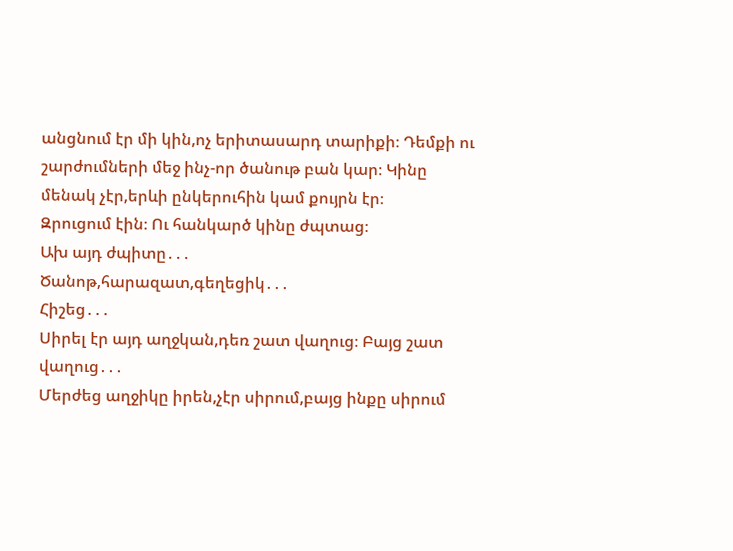անցնում էր մի կին,ոչ երիտասարդ տարիքի։ Դեմքի ու շարժումների մեջ ինչ-որ ծանութ բան կար։ Կինը մենակ չէր,երևի ընկերուհին կամ քույրն էր։
Զրուցում էին։ Ու հանկարծ կինը ժպտաց։
Ախ այդ ժպիտը․․․
Ծանոթ,հարազատ,գեղեցիկ․․․
Հիշեց․․․
Սիրել էր այդ աղջկան,դեռ շատ վաղուց։ Բայց շատ վաղուց․․․
Մերժեց աղջիկը իրեն,չէր սիրում,բայց ինքը սիրում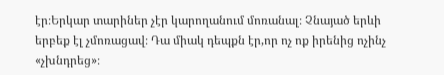էր։Երկար տարիներ չէր կարողանում մոռանալ։ Չնայած երևի երբեք էլ չմոռացավ։ Դա միակ դեպքն էր,որ ոչ ոք իրենից ոչինչ «չխնդրեց»։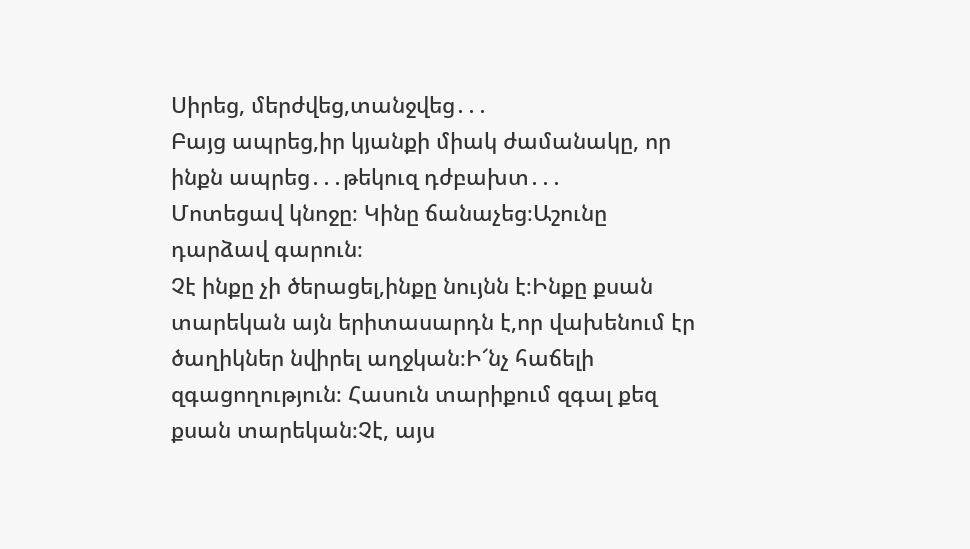Սիրեց, մերժվեց,տանջվեց․․․
Բայց ապրեց,իր կյանքի միակ ժամանակը, որ ինքն ապրեց․․․թեկուզ դժբախտ․․․
Մոտեցավ կնոջը։ Կինը ճանաչեց։Աշունը դարձավ գարուն։
Չէ ինքը չի ծերացել,ինքը նույնն է։Ինքը քսան տարեկան այն երիտասարդն է,որ վախենում էր ծաղիկներ նվիրել աղջկան։Ի՜նչ հաճելի զգացողություն։ Հասուն տարիքում զգալ քեզ քսան տարեկան։Չէ, այս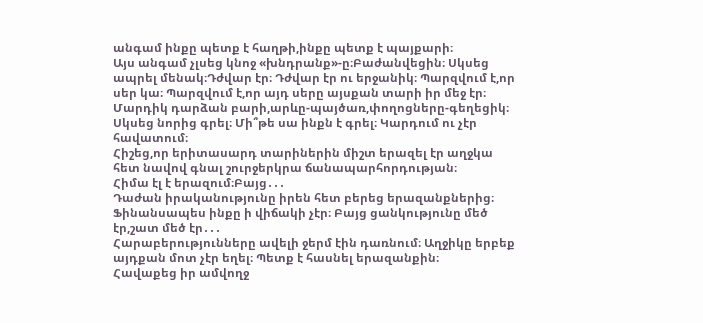անգամ ինքը պետք է հաղթի,ինքը պետք է պայքարի։
Այս անգամ չլսեց կնոջ «խնդրանք»-ը։Բաժանվեցին։ Սկսեց ապրել մենակ։Դժվար էր։ Դժվար էր ու երջանիկ։ Պարզվում է,որ սեր կա։ Պարզվում է,որ այդ սերը այսքան տարի իր մեջ էր։ Մարդիկ դարձան բարի,արևը-պայծառ,փողոցները-գեղեցիկ։ Սկսեց նորից գրել։ Մի՞թե սա ինքն է գրել։ Կարդում ու չէր հավատում։
Հիշեց,որ երիտասարդ տարիներին միշտ երազել էր աղջկա հետ նավով գնալ շուրջերկրա ճանապարհորդության։
Հիմա էլ է երազում։Բայց․․․
Դաժան իրականությունը իրեն հետ բերեց երազանքներից։ Ֆինանսապես ինքը ի վիճակի չէր։ Բայց ցանկությունը մեծ էր,շատ մեծ էր․․․
Հարաբերությունները ավելի ջերմ էին դառնում։ Աղջիկը երբեք այդքան մոտ չէր եղել։ Պետք է հասնել երազանքին։
Հավաքեց իր ամվողջ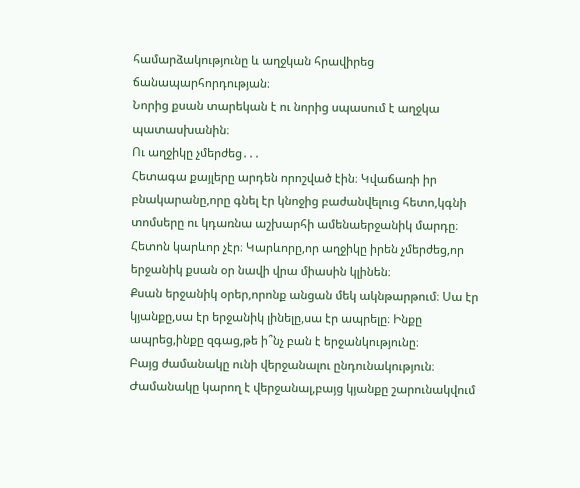համարձակությունը և աղջկան հրավիրեց ճանապարհորդության։
Նորից քսան տարեկան է ու նորից սպասում է աղջկա պատասխանին։
Ու աղջիկը չմերժեց․․․
Հետագա քայլերը արդեն որոշված էին։ Կվաճառի իր բնակարանը,որը գնել էր կնոջից բաժանվելուց հետո,կգնի տոմսերը ու կդառնա աշխարհի ամենաերջանիկ մարդը։
Հետոն կարևոր չէր։ Կարևորը,որ աղջիկը իրեն չմերժեց,որ երջանիկ քսան օր նավի վրա միասին կլինեն։
Քսան երջանիկ օրեր,որոնք անցան մեկ ակնթարթում։ Սա էր կյանքը,սա էր երջանիկ լինելը,սա էր ապրելը։ Ինքը ապրեց,ինքը զգաց,թե ի՞նչ բան է երջանկությունը։
Բայց ժամանակը ունի վերջանալու ընդունակություն։
Ժամանակը կարող է վերջանալ,բայց կյանքը շարունակվում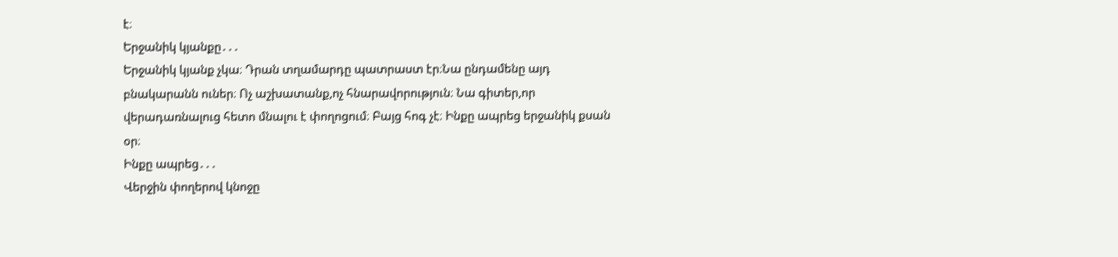է։
Երջանիկ կյանքը․․․
Երջանիկ կյանք չկա։ Դրան տղամարդը պատրաստ էր։Նա ընդամենը այդ բնակարանն ուներ։ Ոչ աշխատանք,ոչ հնարավորություն։ Նա գիտեր,որ վերադառնալուց հետո մնալու է փողոցում։ Բայց հոգ չէ։ Ինքը ապրեց երջանիկ քսան օր։
Ինքը ապրեց․․․
Վերջին փողերով կնոջը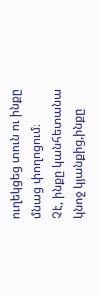ուղեկցեց տուն ու ինքը մնաց փողոցում։
Չէ, ինքը կանհետանա կնոջ կյանքից,ինքը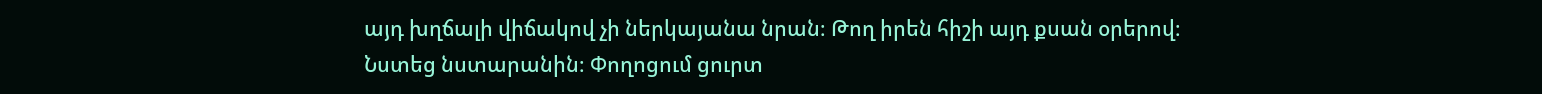այդ խղճալի վիճակով չի ներկայանա նրան։ Թող իրեն հիշի այդ քսան օրերով։
Նստեց նստարանին։ Փողոցում ցուրտ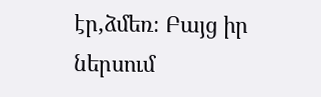էր,ձմեռ։ Բայց իր ներսում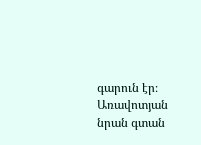գարուն էր։
Առավոտյան նրան գտան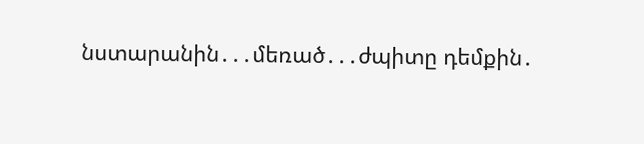նստարանին․․․մեռած․․․ժպիտը դեմքին․